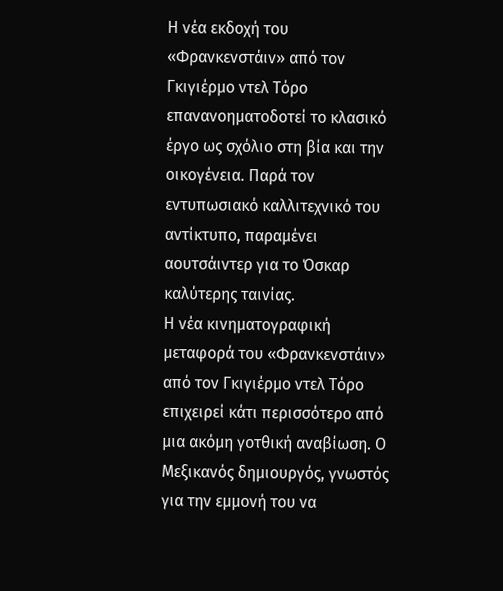Η νέα εκδοχή του «Φρανκενστάιν» από τον Γκιγιέρμο ντελ Τόρο επανανοηματοδοτεί το κλασικό έργο ως σχόλιο στη βία και την οικογένεια. Παρά τον εντυπωσιακό καλλιτεχνικό του αντίκτυπο, παραμένει αουτσάιντερ για το Όσκαρ καλύτερης ταινίας.
Η νέα κινηματογραφική μεταφορά του «Φρανκενστάιν» από τον Γκιγιέρμο ντελ Τόρο επιχειρεί κάτι περισσότερο από μια ακόμη γοτθική αναβίωση. Ο Μεξικανός δημιουργός, γνωστός για την εμμονή του να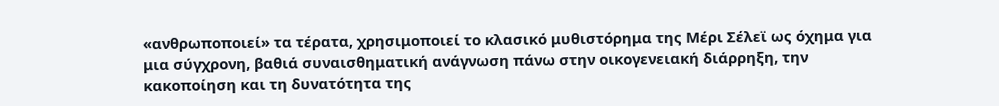«ανθρωποποιεί» τα τέρατα, χρησιμοποιεί το κλασικό μυθιστόρημα της Μέρι Σέλεϊ ως όχημα για μια σύγχρονη, βαθιά συναισθηματική ανάγνωση πάνω στην οικογενειακή διάρρηξη, την κακοποίηση και τη δυνατότητα της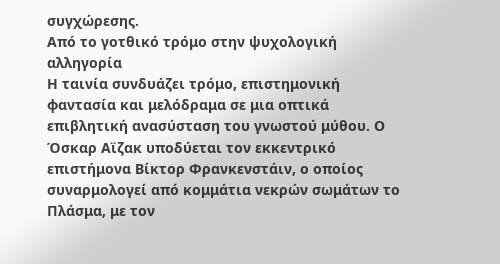συγχώρεσης.
Από το γοτθικό τρόμο στην ψυχολογική αλληγορία
Η ταινία συνδυάζει τρόμο, επιστημονική φαντασία και μελόδραμα σε μια οπτικά επιβλητική ανασύσταση του γνωστού μύθου. Ο Όσκαρ Αϊζακ υποδύεται τον εκκεντρικό επιστήμονα Βίκτορ Φρανκενστάιν, ο οποίος συναρμολογεί από κομμάτια νεκρών σωμάτων το Πλάσμα, με τον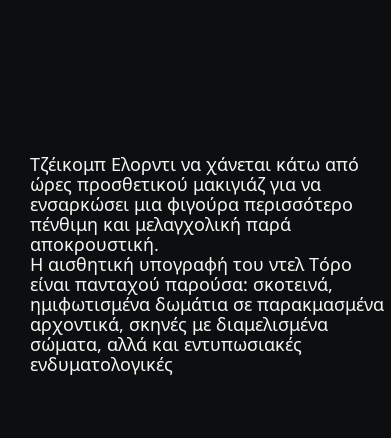Τζέικομπ Ελορντι να χάνεται κάτω από ώρες προσθετικού μακιγιάζ για να ενσαρκώσει μια φιγούρα περισσότερο πένθιμη και μελαγχολική παρά αποκρουστική.
Η αισθητική υπογραφή του ντελ Τόρο είναι πανταχού παρούσα: σκοτεινά, ημιφωτισμένα δωμάτια σε παρακμασμένα αρχοντικά, σκηνές με διαμελισμένα σώματα, αλλά και εντυπωσιακές ενδυματολογικές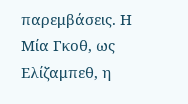παρεμβάσεις. Η Μία Γκοθ, ως Ελίζαμπεθ, η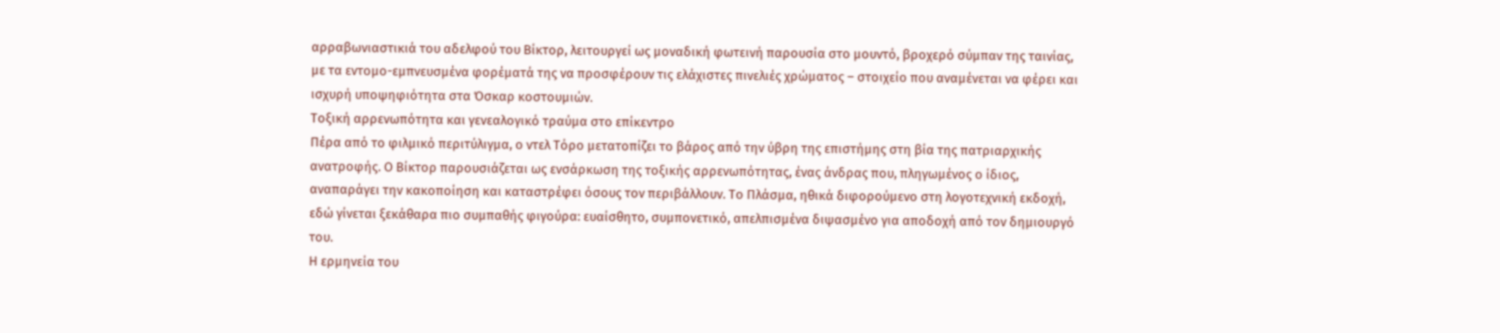αρραβωνιαστικιά του αδελφού του Βίκτορ, λειτουργεί ως μοναδική φωτεινή παρουσία στο μουντό, βροχερό σύμπαν της ταινίας, με τα εντομο-εμπνευσμένα φορέματά της να προσφέρουν τις ελάχιστες πινελιές χρώματος – στοιχείο που αναμένεται να φέρει και ισχυρή υποψηφιότητα στα Όσκαρ κοστουμιών.
Τοξική αρρενωπότητα και γενεαλογικό τραύμα στο επίκεντρο
Πέρα από το φιλμικό περιτύλιγμα, ο ντελ Τόρο μετατοπίζει το βάρος από την ύβρη της επιστήμης στη βία της πατριαρχικής ανατροφής. Ο Βίκτορ παρουσιάζεται ως ενσάρκωση της τοξικής αρρενωπότητας, ένας άνδρας που, πληγωμένος ο ίδιος, αναπαράγει την κακοποίηση και καταστρέφει όσους τον περιβάλλουν. Το Πλάσμα, ηθικά διφορούμενο στη λογοτεχνική εκδοχή, εδώ γίνεται ξεκάθαρα πιο συμπαθής φιγούρα: ευαίσθητο, συμπονετικό, απελπισμένα διψασμένο για αποδοχή από τον δημιουργό του.
Η ερμηνεία του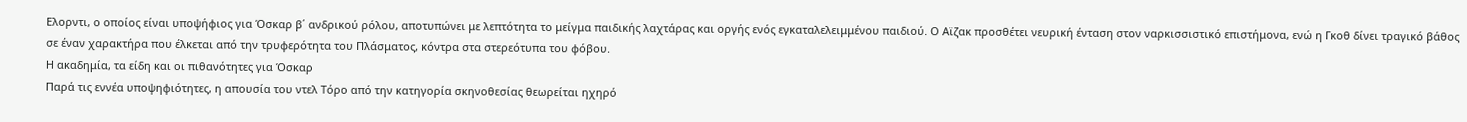Ελορντι, ο οποίος είναι υποψήφιος για Όσκαρ β΄ ανδρικού ρόλου, αποτυπώνει με λεπτότητα το μείγμα παιδικής λαχτάρας και οργής ενός εγκαταλελειμμένου παιδιού. Ο Αϊζακ προσθέτει νευρική ένταση στον ναρκισσιστικό επιστήμονα, ενώ η Γκοθ δίνει τραγικό βάθος σε έναν χαρακτήρα που έλκεται από την τρυφερότητα του Πλάσματος, κόντρα στα στερεότυπα του φόβου.
Η ακαδημία, τα είδη και οι πιθανότητες για Όσκαρ
Παρά τις εννέα υποψηφιότητες, η απουσία του ντελ Τόρο από την κατηγορία σκηνοθεσίας θεωρείται ηχηρό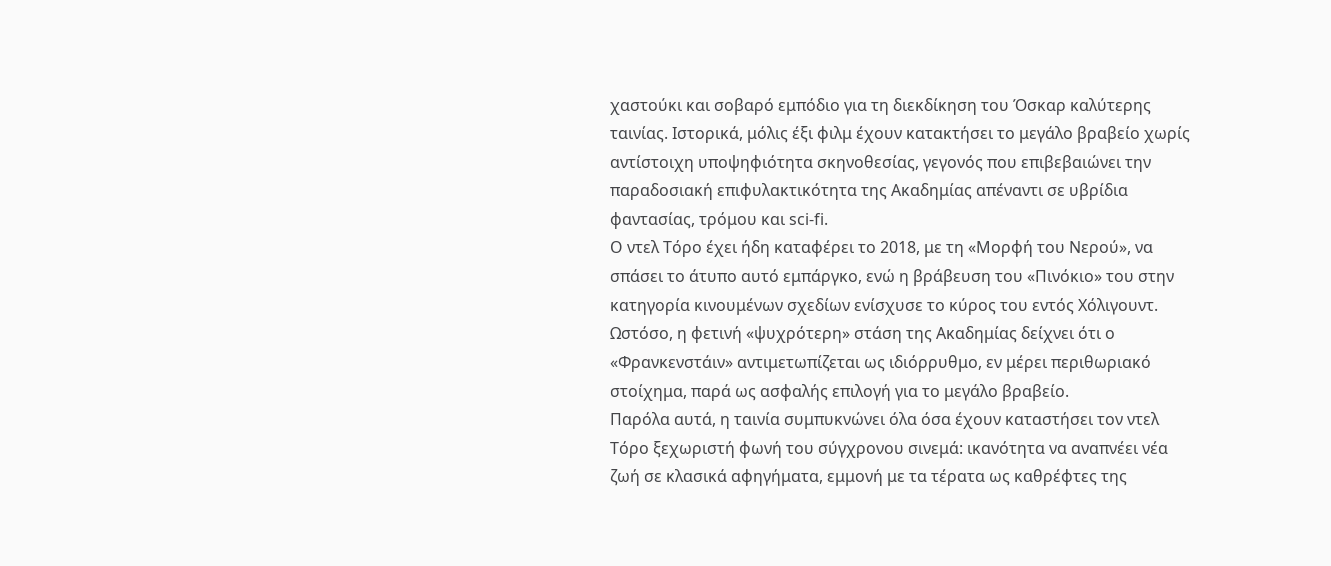χαστούκι και σοβαρό εμπόδιο για τη διεκδίκηση του Όσκαρ καλύτερης ταινίας. Ιστορικά, μόλις έξι φιλμ έχουν κατακτήσει το μεγάλο βραβείο χωρίς αντίστοιχη υποψηφιότητα σκηνοθεσίας, γεγονός που επιβεβαιώνει την παραδοσιακή επιφυλακτικότητα της Ακαδημίας απέναντι σε υβρίδια φαντασίας, τρόμου και sci-fi.
Ο ντελ Τόρο έχει ήδη καταφέρει το 2018, με τη «Μορφή του Νερού», να σπάσει το άτυπο αυτό εμπάργκο, ενώ η βράβευση του «Πινόκιο» του στην κατηγορία κινουμένων σχεδίων ενίσχυσε το κύρος του εντός Χόλιγουντ. Ωστόσο, η φετινή «ψυχρότερη» στάση της Ακαδημίας δείχνει ότι ο «Φρανκενστάιν» αντιμετωπίζεται ως ιδιόρρυθμο, εν μέρει περιθωριακό στοίχημα, παρά ως ασφαλής επιλογή για το μεγάλο βραβείο.
Παρόλα αυτά, η ταινία συμπυκνώνει όλα όσα έχουν καταστήσει τον ντελ Τόρο ξεχωριστή φωνή του σύγχρονου σινεμά: ικανότητα να αναπνέει νέα ζωή σε κλασικά αφηγήματα, εμμονή με τα τέρατα ως καθρέφτες της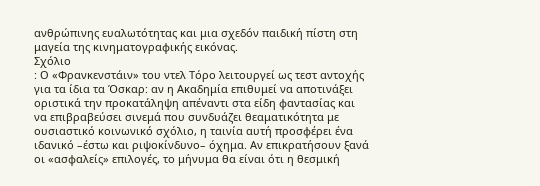ανθρώπινης ευαλωτότητας και μια σχεδόν παιδική πίστη στη μαγεία της κινηματογραφικής εικόνας.
Σχόλιο
: Ο «Φρανκενστάιν» του ντελ Τόρο λειτουργεί ως τεστ αντοχής για τα ίδια τα Όσκαρ: αν η Ακαδημία επιθυμεί να αποτινάξει οριστικά την προκατάληψη απέναντι στα είδη φαντασίας και να επιβραβεύσει σινεμά που συνδυάζει θεαματικότητα με ουσιαστικό κοινωνικό σχόλιο, η ταινία αυτή προσφέρει ένα ιδανικό –έστω και ριψοκίνδυνο– όχημα. Αν επικρατήσουν ξανά οι «ασφαλείς» επιλογές, το μήνυμα θα είναι ότι η θεσμική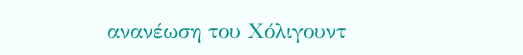ανανέωση του Χόλιγουντ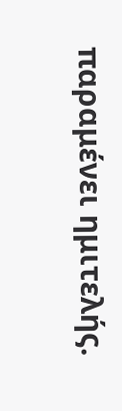παραμένει ημιτελής.